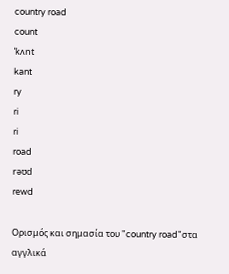country road
count
ˈkʌnt
kant
ry
ri
ri
road
rəʊd
rewd

Ορισμός και σημασία του "country road"στα αγγλικά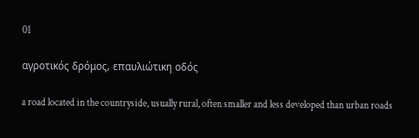01

αγροτικός δρόμος, επαυλιώτικη οδός

a road located in the countryside, usually rural, often smaller and less developed than urban roads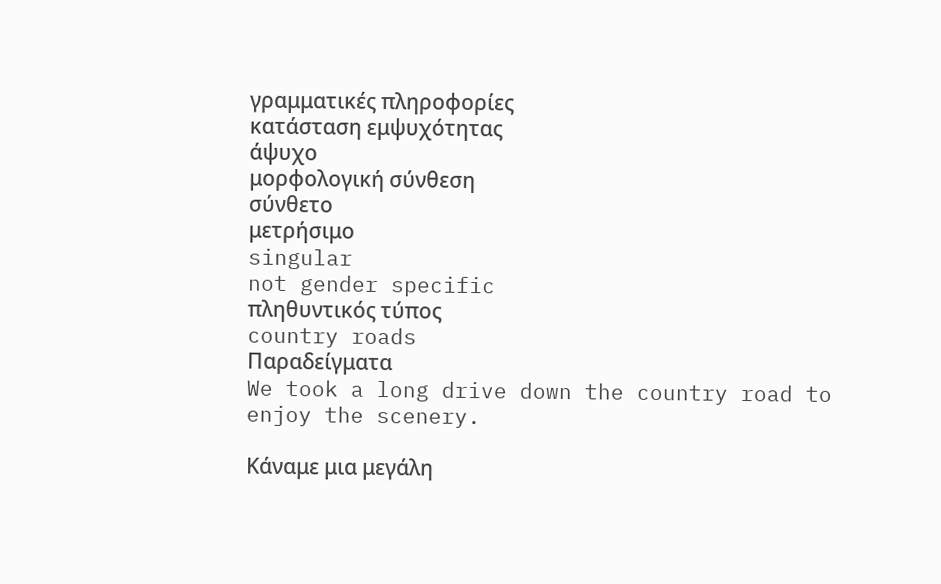γραμματικές πληροφορίες
κατάσταση εμψυχότητας
άψυχο
μορφολογική σύνθεση
σύνθετο
μετρήσιμο
singular
not gender specific
πληθυντικός τύπος
country roads
Παραδείγματα
We took a long drive down the country road to enjoy the scenery.

Κάναμε μια μεγάλη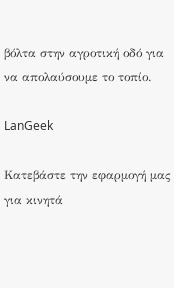βόλτα στην αγροτική οδό για να απολαύσουμε το τοπίο.

LanGeek

Κατεβάστε την εφαρμογή μας για κινητά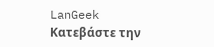LanGeek
Κατεβάστε την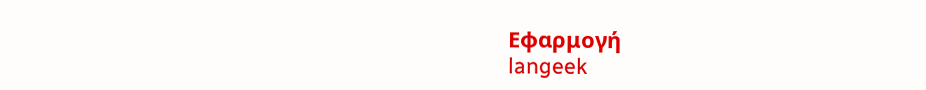Εφαρμογή
langeek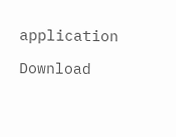application

Download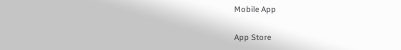Mobile App

App Store